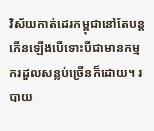វិស័យកាត់ដេរកម្ពុជានៅតែបន្តកើនឡើងបើទោះបីជាមានកម្មករដួលសន្លប់ច្រើនក៏ដោយ។ របាយ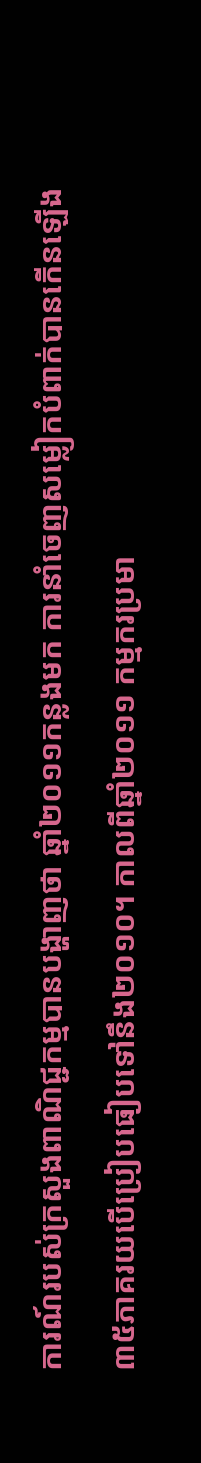ការណ៍របស់ក្រសួងពាណិជ្ជកម្មបានបង្ហាញថា ឆ្នាំ២០១១កន្លងមក ការនាំចេញសម្លៀកបំពាក់បានកើនឡើង៣៥ភាគរយបើប្រៀបធៀបទៅនឹង២០១០។ កាលពីឆ្នាំ២០១១ កម្មករប្រមា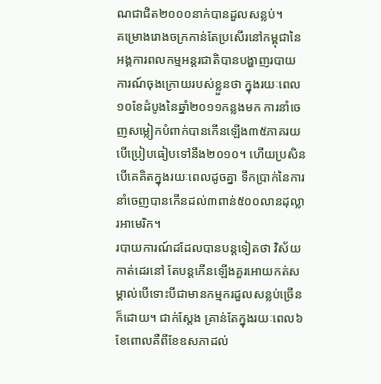ណជាជិត២០០០នាក់បានដួលសន្លប់។
គម្រោងរោងចក្រកាន់តែប្រសើរនៅកម្ពុជានៃអង្គការពលកម្មអន្តរជាតិបានបង្ហាញរបាយការណ៍ចុងក្រោយរបស់ខ្លួនថា ក្នុងរយៈពេល១០ខែដំបូងនៃឆ្នាំ២០១១កន្លងមក ការនាំចេញសម្លៀកបំពាក់បានកើនឡើង៣៥ភាគរយបើប្រៀបធៀបទៅនឹង២០១០។ ហើយប្រសិនបើគេគិតក្នុងរយៈពេលដូចគ្នា ទឹកប្រាក់នៃការនាំចេញបានកើនដល់៣ពាន់៥០០លានដុល្លារអាមេរិក។
របាយការណ៍ដដែលបានបន្តទៀតថា វិស័យកាត់ដេរនៅ តែបន្តកើនឡើងគួរអោយកត់សម្គាល់បើទោះបីជាមានកម្មករដួលសន្លប់ច្រើនក៏ដោយ។ ជាក់ស្តែង គ្រាន់តែក្នុងរយៈពេល៦ខែពោលគឺពីខែឧសភាដល់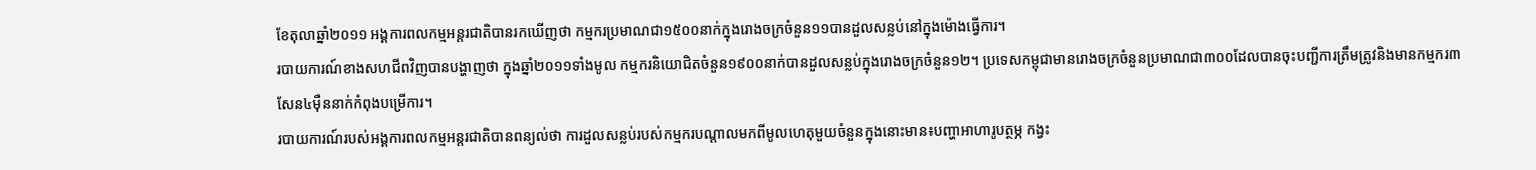ខែតុលាឆ្នាំ២០១១ អង្គការពលកម្មអន្តរជាតិបានរកឃើញថា កម្មករប្រមាណជា១៥០០នាក់ក្នុងរោងចក្រចំនួន១១បានដួលសន្លប់នៅក្នុងម៉ោងធ្វើការ។
របាយការណ៍ខាងសហជីពវិញបានបង្ហាញថា ក្នុងឆ្នាំ២០១១ទាំងមូល កម្មករនិយោជិតចំនួន១៩០០នាក់បានដួលសន្លប់ក្នុងរោងចក្រចំនួន១២។ ប្រទេសកម្ពុជាមានរោងចក្រចំនួនប្រមាណជា៣០០ដែលបានចុះបញ្ជីការត្រឹមត្រូវនិងមានកម្មករ៣សែន៤ម៉ឺននាក់កំពុងបម្រើការ។
របាយការណ៍របស់អង្គការពលកម្មអន្តរជាតិបានពន្យល់ថា ការដួលសន្លប់របស់កម្មករបណ្តាលមកពីមូលហេតុមួយចំនួនក្នុងនោះមាន៖បញ្ហាអាហារូបត្ថម្ភ កង្វះ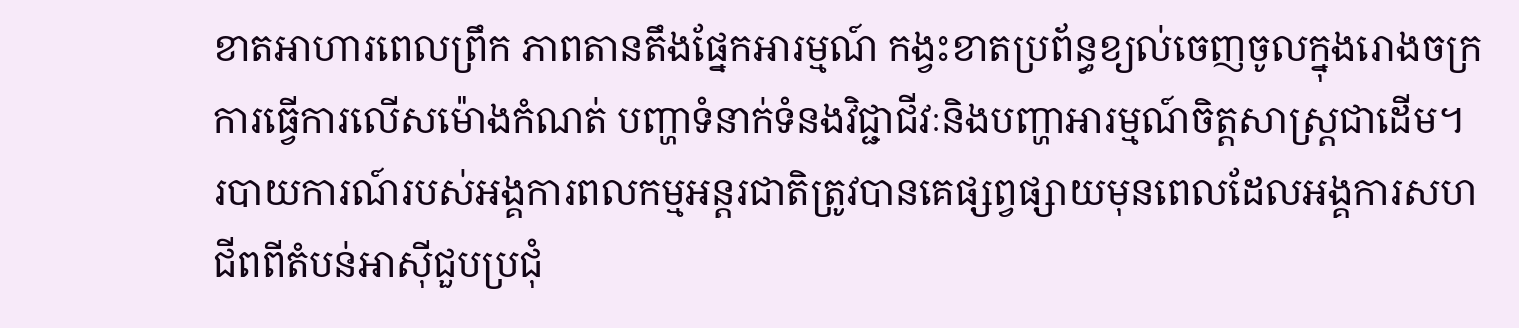ខាតអាហារពេលព្រឹក ភាពតានតឹងផ្នែកអារម្មណ៍ កង្វះខាតប្រព័ន្ធខ្យល់ចេញចូលក្នុងរោងចក្រ ការធ្វើការលើសម៉ោងកំណត់ បញ្ហាទំនាក់ទំនងវិជ្ជាជីវៈនិងបញ្ហាអារម្មណ៍ចិត្តសាស្រ្តជាដើម។
របាយការណ៍របស់អង្គការពលកម្មអន្តរជាតិត្រូវបានគេផ្សព្វផ្សាយមុនពេលដែលអង្គការសហជីពពីតំបន់អាស៊ីជួបប្រជុំ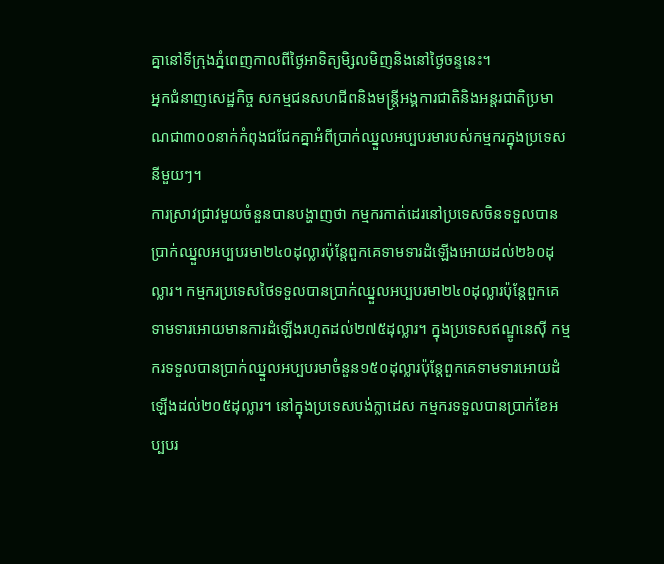គ្នានៅទីក្រុងភ្នំពេញកាលពីថ្ងៃអាទិត្យមិ្សលមិញនិងនៅថ្ងៃចន្ទនេះ។
អ្នកជំនាញសេដ្ឋកិច្ច សកម្មជនសហជីពនិងមន្ត្រីអង្គការជាតិនិងអន្តរជាតិប្រមាណជា៣០០នាក់កំពុងជជែកគ្នាអំពីប្រាក់ឈ្នួលអប្បបរមារបស់កម្មករក្នុងប្រទេសនីមួយៗ។
ការស្រាវជ្រាវមួយចំនួនបានបង្ហាញថា កម្មករកាត់ដេរនៅប្រទេសចិនទទួលបានប្រាក់ឈ្នួលអប្បបរមា២៤០ដុល្លារប៉ុន្តែពួកគេទាមទារដំឡើងអោយដល់២៦០ដុល្លារ។ កម្មករប្រទេសថៃទទួលបានប្រាក់ឈ្នួលអប្បបរមា២៤០ដុល្លារប៉ុន្តែពួកគេទាមទារអោយមានការដំឡើងរហូតដល់២៧៥ដុល្លារ។ ក្នុងប្រទេសឥណ្ឌូនេស៊ី កម្មករទទួលបានប្រាក់ឈ្នួលអប្បបរមាចំនួន១៥០ដុល្លារប៉ុន្តែពួកគេទាមទារអោយដំឡើងដល់២០៥ដុល្លារ។ នៅក្នុងប្រទេសបង់ក្លាដេស កម្មករទទួលបានប្រាក់ខែអប្បបរ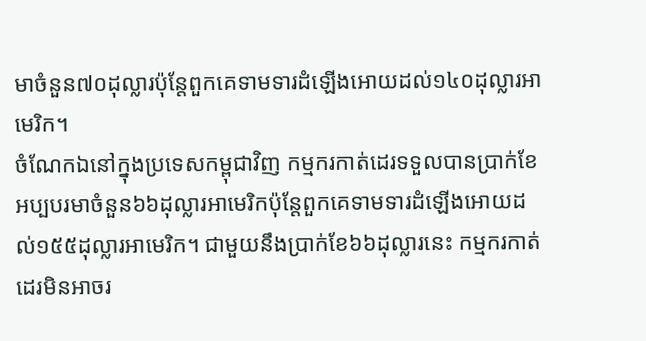មាចំនួន៧០ដុល្លារប៉ុន្តែពួកគេទាមទារដំឡើងអោយដល់១៤០ដុល្លារអាមេរិក។
ចំណែកឯនៅក្នុងប្រទេសកម្ពុជាវិញ កម្មករកាត់ដេរទទួលបានប្រាក់ខែអប្បបរមាចំនួន៦៦ដុល្លារអាមេរិកប៉ុន្តែពួកគេទាមទារដំឡើងអោយដល់១៥៥ដុល្លារអាមេរិក។ ជាមួយនឹងប្រាក់ខែ៦៦ដុល្លារនេះ កម្មករកាត់ដេរមិនអាចរ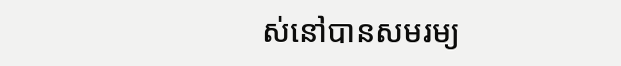ស់នៅបានសមរម្យ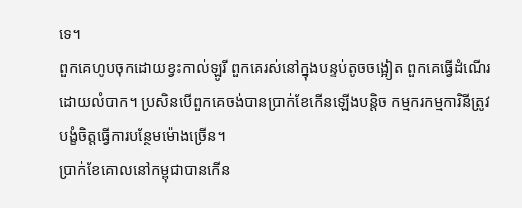ទេ។
ពួកគេហូបចុកដោយខ្វះកាល់ឡូរី ពួកគេរស់នៅក្នុងបន្ទប់តូចចង្អៀត ពួកគេធ្វើដំណើរដោយលំបាក។ ប្រសិនបើពួកគេចង់បានប្រាក់ខែកើនឡើងបន្តិច កម្មករកម្មការិនីត្រូវបង្ខំចិត្តធ្វើការបន្ថែមម៉ោងច្រើន។
ប្រាក់ខែគោលនៅកម្ពុជាបានកើន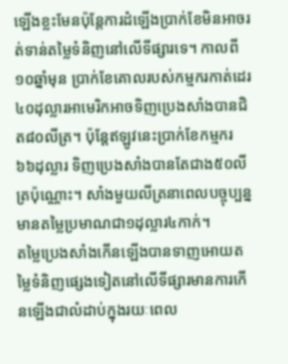ឡើងខ្លះមែនប៉ុន្តែការដំឡើងប្រាក់ខែមិនអាចរត់ទាន់តម្លៃទំនិញនៅលើទីផ្សារទេ។ កាលពី១០ឆ្នាំមុន ប្រាក់ខែគោលរបស់កម្មករកាត់ដេរ៤០ដុល្លារអាមេរិកអាចទិញប្រេងសាំងបានជិត៨០លីត្រ។ ប៉ុន្តែឥឡូវនេះប្រាក់ខែកម្មករ៦៦ដុល្លារ ទិញប្រេងសាំងបានតែជាង៥០លីត្រប៉ុណ្ណោះ។ សាំងមួយលីត្រនាពេលបច្ចុប្បន្ន មានតម្លៃប្រមាណជា១ដុល្លារ៤កាក់។
តម្លៃប្រេងសាំងកើនឡើងបានទាញអោយតម្លៃទំនិញផ្សេងទៀតនៅលើទីផ្សារមានការកើនឡើងជាលំដាប់ក្នុងរយៈពេល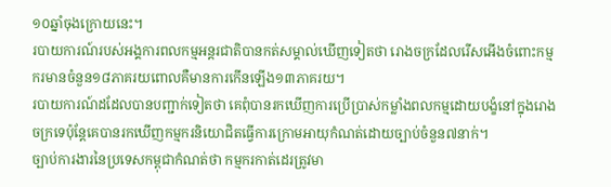១០ឆ្នាំចុងក្រោយនេះ។
របាយការណ៍របស់អង្គការពលកម្មអន្តរជាតិបានកត់សម្គាល់ឃើញទៀតថា រោងចក្រដែលរើសអើងចំពោះកម្មករមានចំនួន១៨ភាគរយពោលគឺមានការកើនឡើង១៣ភាគរយ។
របាយការណ៍ដដែលបានបញ្ជាក់ទៀតថា គេពុំបានរកឃើញការប្រើប្រាស់កម្លាំងពលកម្មដោយបង្ខំនៅក្នុងរោងចក្រទេប៉ុន្តែគេបានរកឃើញកម្មករនិយោជិតធ្វើការក្រោមអាយុកំណត់ដោយច្បាប់ចំនួន៧នាក់។
ច្បាប់ការងារនៃប្រទេសកម្ពុជាកំណត់ថា កម្មករកាត់ដេរត្រូវមា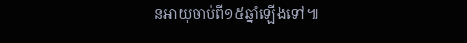នអាយុចាប់ពី១៥ឆ្នាំឡើងទៅ៕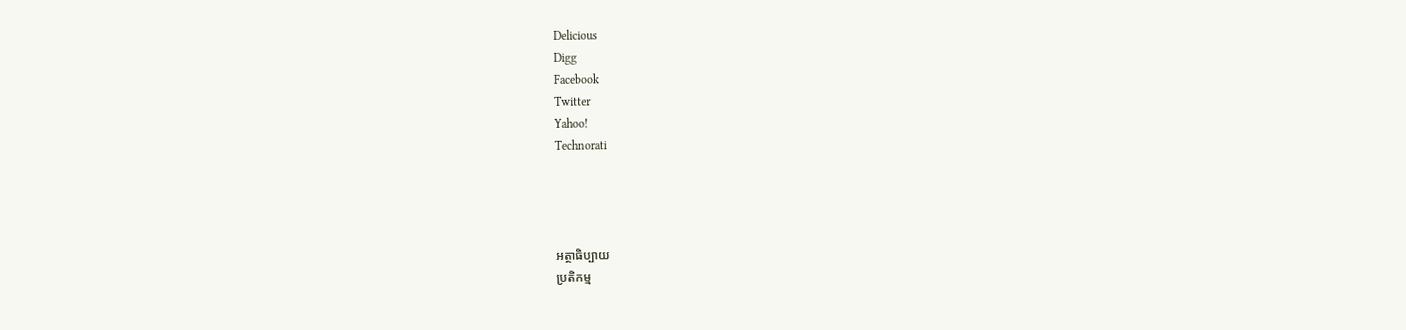Delicious
Digg
Facebook
Twitter
Yahoo!
Technorati




អត្ថាធិប្បាយ
ប្រតិកម្ម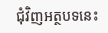ជុំវិញអត្ថបទនេះ